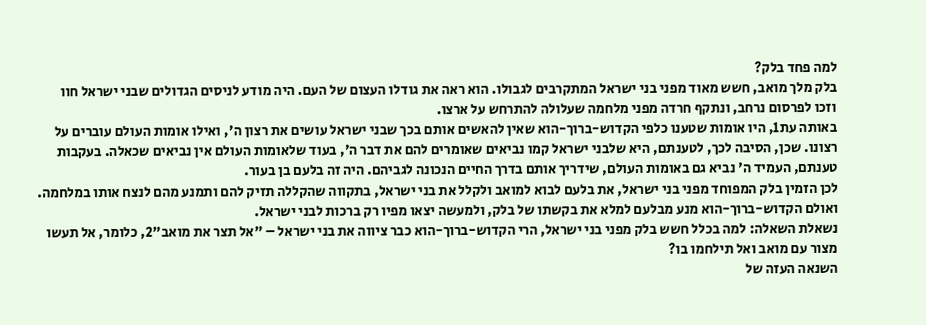למה פחד בלק?
בלק מלך מואב, חשש מאוד מפני בני ישראל המתקרבים לגבולו. הוא ראה את גודלו העצום של העם. היה מודע לניסים הגדולים שבני ישראל חוו וזכו לפרסום נרחב, ונתקף חרדה מפני מלחמה שעלולה להתרחש על ארצו.
באותה עת1, היו אומות שטענו כלפי הקדוש-ברוך-הוא שאין להאשים אותם בכך שבני ישראל עושים את רצון ה', ואילו אומות העולם עוברים על רצונו. שכן, הסיבה לכך, לטענתם, היא שלבני ישראל קמו נביאים שאומרים להם את דבר ה', בעוד שלאומות העולם אין נביאים שכאלה. בעקבות טענתם, העמיד ה' נביא גם באומות העולם, שידריך אותם בדרך החיים הנכונה לגביהם. היה זה בלעם בן בעור.
לכן הזמין בלק המפוחד מפני בני ישראל, את בלעם לבוא למואב ולקלל את בני ישראל, בתקווה שהקללה תזיק להם ותמנע מהם לנצח אותו במלחמה. ואולם הקדוש-ברוך-הוא מנע מבלעם למלא את בקשתו של בלק, ולמעשה יצאו מפיו רק ברכות לבני ישראל.
נשאלת השאלה: למה בכלל חשש בלק מפני בני ישראל, הרי הקדוש-ברוך-הוא כבר ציווה את בני ישראל – "אל תצר את מואב"2, כלומר, אל תעשו מצור עם מואב ואל תילחמו בו?
השנאה העזה של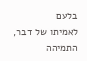בלעם
לאמיתו של דבר, התמיהה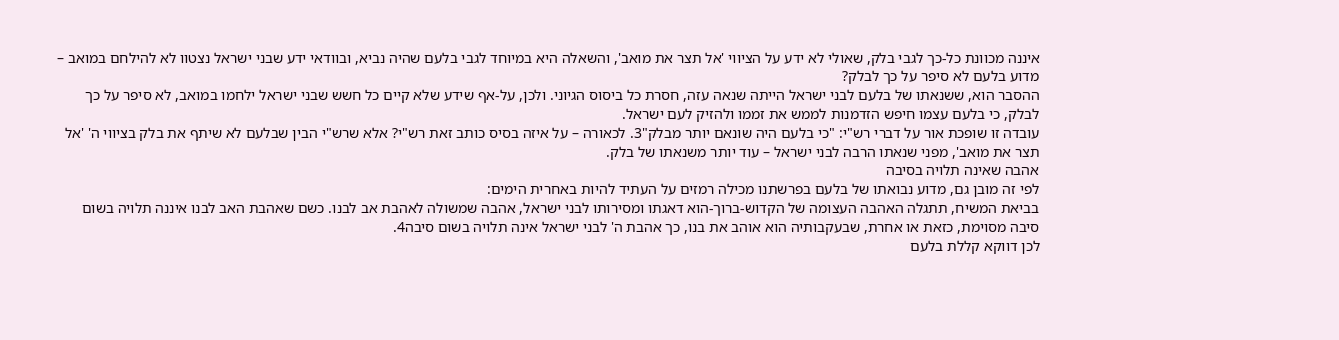איננה מכוונת כל-כך לגבי בלק, שאולי לא ידע על הציווי 'אל תצר את מואב', והשאלה היא במיוחד לגבי בלעם שהיה נביא, ובוודאי ידע שבני ישראל נצטוו לא להילחם במואב – מדוע בלעם לא סיפר על כך לבלק?
ההסבר הוא, ששנאתו של בלעם לבני ישראל הייתה שנאה עזה, חסרת כל ביסוס הגיוני. ולכן, על-אף שידע שלא קיים כל חשש שבני ישראל ילחמו במואב, לא סיפר על כך לבלק, כי בלעם עצמו חיפש הזדמנות לממש את זממו ולהזיק לעם ישראל.
עובדה זו שופכת אור על דברי רש"י: "כי בלעם היה שונאם יותר מבלק"3. לכאורה – על איזה בסיס כותב זאת רש"י? אלא שרש"י הבין שבלעם לא שיתף את בלק בציווי ה' 'אל תצר את מואב', מפני שנאתו הרבה לבני ישראל – עוד יותר משנאתו של בלק.
אהבה שאינה תלויה בסיבה
לפי זה מובן גם, מדוע נבואתו של בלעם בפרשתנו מכילה רמזים על העתיד להיות באחרית הימים:
בביאת המשיח, תתגלה האהבה העצומה של הקדוש-ברוך-הוא דאגתו ומסירותו לבני ישראל, אהבה שמשולה לאהבת אב לבנו. כשם שאהבת האב לבנו איננה תלויה בשום סיבה מסוימת, כזאת או אחרת, שבעקבותיה הוא אוהב את בנו, כך אהבת ה' לבני ישראל אינה תלויה בשום סיבה4.
לכן דווקא קללת בלעם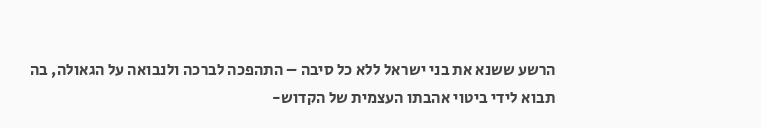הרשע ששנא את בני ישראל ללא כל סיבה – התהפכה לברכה ולנבואה על הגאולה, בה תבוא לידי ביטוי אהבתו העצמית של הקדוש-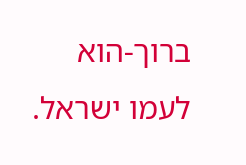ברוך-הוא לעמו ישראל.